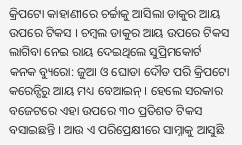କ୍ରିପଟୋ କାହାଣୀରେ ଚର୍ଚ୍ଚାକୁ ଆସିଲା ଡାକୁର ଆୟ ଉପରେ ଟିକସ । ଚମ୍ବଲ ଡାକୁର ଆୟ ଉପରେ ଟିକସ ଲାଗିବା ନେଇ ରାୟ ଦେଇଥିଲେ ସୁପ୍ରିମକୋର୍ଟ
କନକ ବ୍ୟୁରୋ: ଜୁଆ ଓ ଘୋଡା ଦୌଡ ପରି କ୍ରିପଟୋ କରେନ୍ସିରୁ ଆୟ ମଧ୍ୟ ବେଆଇନ୍ । ହେଲେ ସରକାର ବଜେଟରେ ଏହା ଉପରେ ୩୦ ପ୍ରତିଶତ ଟିକସ ବସାଇଛନ୍ତି । ଆଉ ଏ ପରିପ୍ରେକ୍ଷୀରେ ସାମ୍ନାକୁ ଆସୁଛି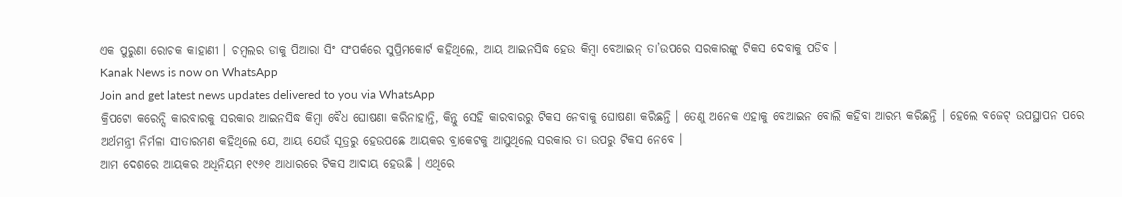ଏକ ପୁରୁଣା ରୋଚକ କାହାଣୀ । ଚମ୍ବଲର ଡାକୁ ପିଆରା ସିଂ ସଂପର୍କରେ ସୁପ୍ରିମକୋର୍ଟ କହିଥିଲେ, ଆୟ ଆଇନସିଦ୍ଧ ହେଉ କିମ୍ବା ବେଆଇନ୍ ତା’ଉପରେ ସରକାରଙ୍କୁ ଟିକସ ଦେବାକୁ ପଡିବ ।
Kanak News is now on WhatsApp
Join and get latest news updates delivered to you via WhatsApp
କ୍ରିପଟୋ କରେନ୍ସି କାରବାରକୁ ସରକାର ଆଇନସିଦ୍ଧ କିମ୍ବା ବୈଧ ଘୋଷଣା କରିନାହାନ୍ତି, କିନ୍ତୁ ସେହି କାରବାରରୁ ଟିକସ ନେବାକୁ ଘୋଷଣା କରିଛନ୍ତି । ତେଣୁ ଅନେକ ଏହାକୁ ବେଆଇନ ବୋଲି କହିବା ଆରମ୍ଭ କରିଛନ୍ତି । ହେଲେ ବଜେଟ୍ ଉପସ୍ଥାପନ ପରେ ଅର୍ଥମନ୍ତ୍ରୀ ନିର୍ମଳା ସୀତାରମଣ କହିଥିଲେ ଯେ, ଆୟ ଯେଉଁ ସୂତ୍ରରୁ ହେଉପଛେ ଆୟକର ବ୍ରାକେଟକୁ ଆସୁଥିଲେ ସରକାର ତା ଉପରୁ ଟିକସ ନେବେ ।
ଆମ ଦେଶରେ ଆୟକର ଅଧିନିୟମ ୧୯୬୧ ଆଧାରରେ ଟିକସ ଆଦାୟ ହେଉଛି । ଏଥିରେ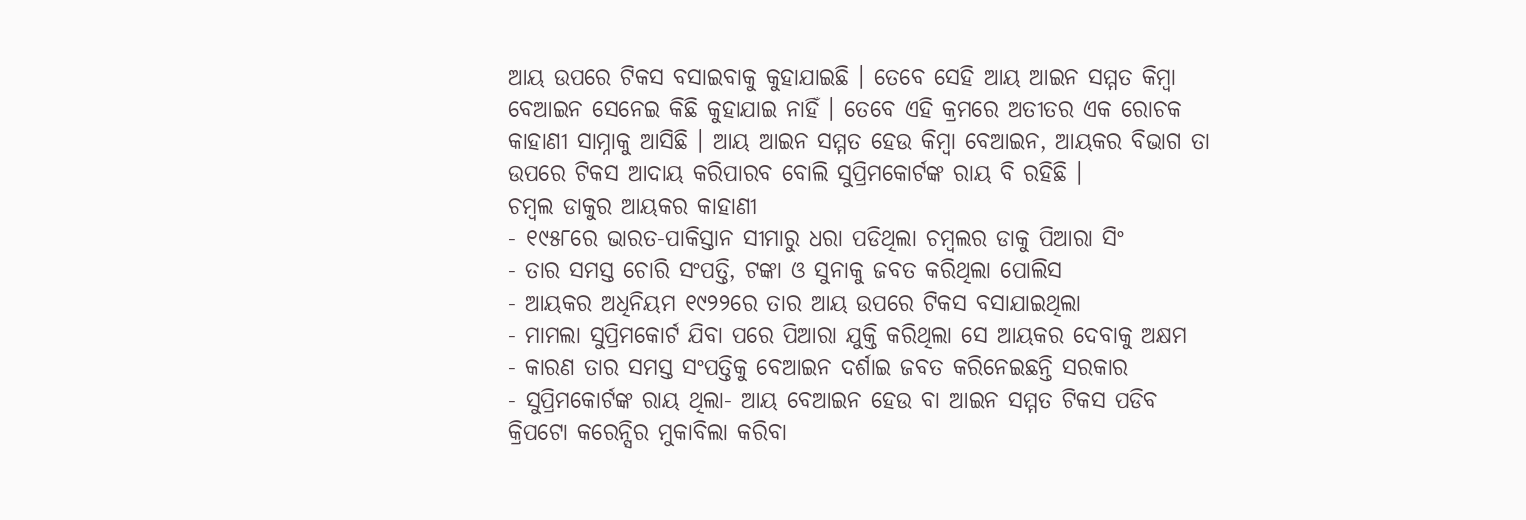ଆୟ ଉପରେ ଟିକସ ବସାଇବାକୁ କୁହାଯାଇଛି । ତେବେ ସେହି ଆୟ ଆଇନ ସମ୍ମତ କିମ୍ବା ବେଆଇନ ସେନେଇ କିଛି କୁହାଯାଇ ନାହିଁ । ତେବେ ଏହି କ୍ରମରେ ଅତୀତର ଏକ ରୋଚକ କାହାଣୀ ସାମ୍ନାକୁ ଆସିଛି । ଆୟ ଆଇନ ସମ୍ମତ ହେଉ କିମ୍ବା ବେଆଇନ, ଆୟକର ବିଭାଗ ତା ଉପରେ ଟିକସ ଆଦାୟ କରିପାରବ ବୋଲି ସୁପ୍ରିମକୋର୍ଟଙ୍କ ରାୟ ବି ରହିଛି ।
ଚମ୍ବଲ ଡାକୁର ଆୟକର କାହାଣୀ
- ୧୯୫୮ରେ ଭାରତ-ପାକିସ୍ତାନ ସୀମାରୁ ଧରା ପଡିଥିଲା ଚମ୍ବଲର ଡାକୁ ପିଆରା ସିଂ
- ତାର ସମସ୍ତ ଚୋରି ସଂପତ୍ତି, ଟଙ୍କା ଓ ସୁନାକୁ ଜବତ କରିଥିଲା ପୋଲିସ
- ଆୟକର ଅଧିନିୟମ ୧୯୨୨ରେ ତାର ଆୟ ଉପରେ ଟିକସ ବସାଯାଇଥିଲା
- ମାମଲା ସୁପ୍ରିମକୋର୍ଟ ଯିବା ପରେ ପିଆରା ଯୁକ୍ତି କରିଥିଲା ସେ ଆୟକର ଦେବାକୁ ଅକ୍ଷମ
- କାରଣ ତାର ସମସ୍ତ ସଂପତ୍ତିକୁ ବେଆଇନ ଦର୍ଶାଇ ଜବତ କରିନେଇଛନ୍ତି ସରକାର
- ସୁପ୍ରିମକୋର୍ଟଙ୍କ ରାୟ ଥିଲା- ଆୟ ବେଆଇନ ହେଉ ବା ଆଇନ ସମ୍ମତ ଟିକସ ପଡିବ
କ୍ରିପଟୋ କରେନ୍ସିର ମୁକାବିଲା କରିବା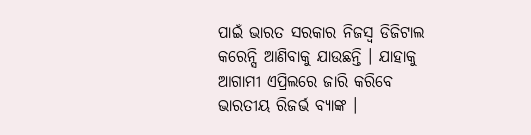ପାଇଁ ଭାରତ ସରକାର ନିଜସ୍ୱ ଡିଜିଟାଲ କରେନ୍ସି ଆଣିବାକୁ ଯାଉଛନ୍ତି । ଯାହାକୁ ଆଗାମୀ ଏପ୍ରିଲରେ ଜାରି କରିବେ ଭାରତୀୟ ରିଜର୍ଭ ବ୍ୟାଙ୍କ ।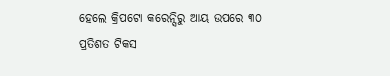ହେଲେ କ୍ରିପଟୋ କରେନ୍ସିରୁ ଆୟ ଉପରେ ୩୦ ପ୍ରତିଶତ ଟିକସ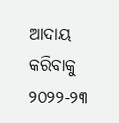ଆଦାୟ କରିବାକୁ ୨୦୨୨-୨୩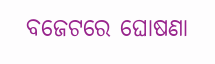ବଜେଟରେ ଘୋଷଣା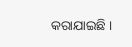କରାଯାଇଛି ।